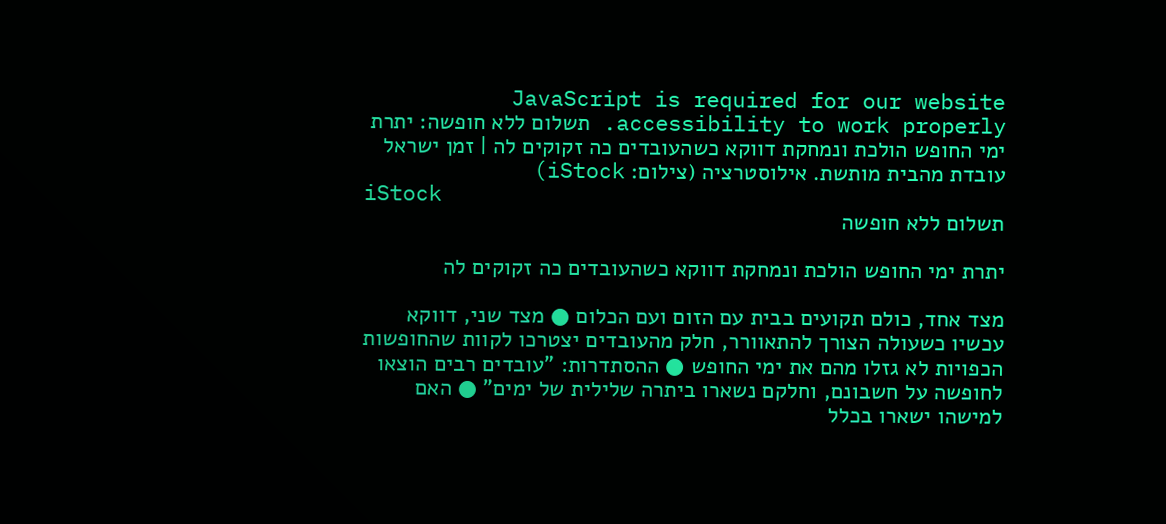JavaScript is required for our website accessibility to work properly. תשלום ללא חופשה: יתרת ימי החופש הולכת ונמחקת דווקא כשהעובדים כה זקוקים לה | זמן ישראל
עובדת מהבית מותשת. אילוסטרציה (צילום: iStock)
iStock
תשלום ללא חופשה

יתרת ימי החופש הולכת ונמחקת דווקא כשהעובדים כה זקוקים לה

מצד אחד, כולם תקועים בבית עם הזום ועם הכלום ● מצד שני, דווקא עכשיו כשעולה הצורך להתאוורר, חלק מהעובדים יצטרכו לקוות שהחופשות הכפויות לא גזלו מהם את ימי החופש ● ההסתדרות: "עובדים רבים הוצאו לחופשה על חשבונם, וחלקם נשארו ביתרה שלילית של ימים" ● האם למישהו ישארו בכלל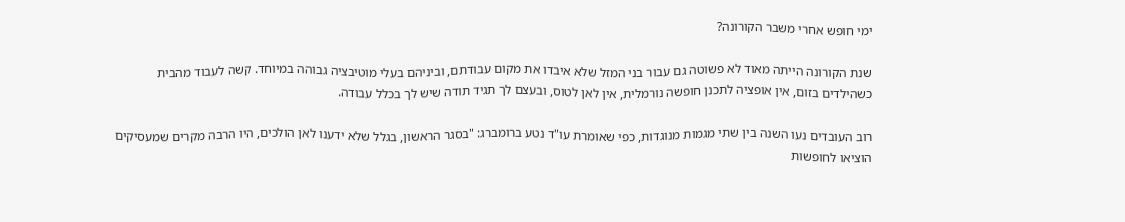ימי חופש אחרי משבר הקורונה?

שנת הקורונה הייתה מאוד לא פשוטה גם עבור בני המזל שלא איבדו את מקום עבודתם, וביניהם בעלי מוטיבציה גבוהה במיוחד. קשה לעבוד מהבית כשהילדים בזום, אין אופציה לתכנן חופשה נורמלית, אין לאן לטוס, ובעצם לך תגיד תודה שיש לך בכלל עבודה.

רוב העובדים נעו השנה בין שתי מגמות מנוגדות, כפי שאומרת עו"ד נטע ברומברג: "בסגר הראשון, בגלל שלא ידענו לאן הולכים, היו הרבה מקרים שמעסיקים הוציאו לחופשות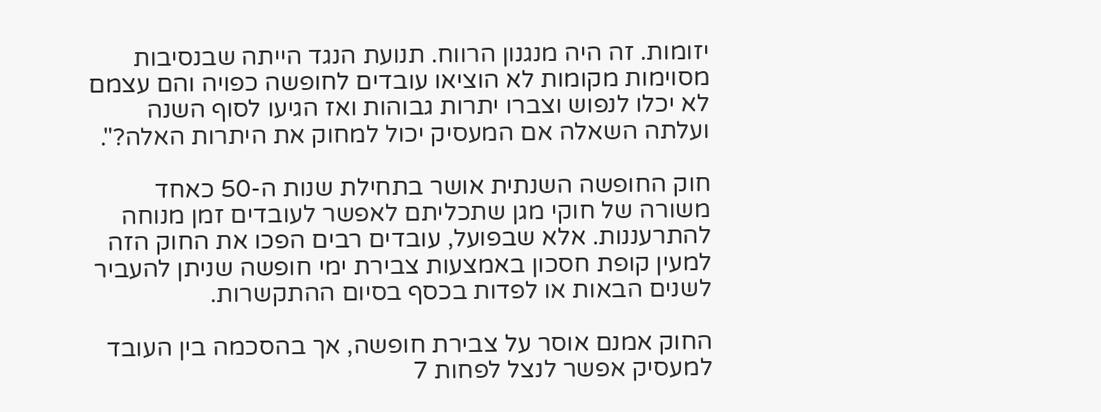יזומות. זה היה מנגנון הרווח. תנועת הנגד הייתה שבנסיבות מסוימות מקומות לא הוציאו עובדים לחופשה כפויה והם עצמם לא יכלו לנפוש וצברו יתרות גבוהות ואז הגיעו לסוף השנה ועלתה השאלה אם המעסיק יכול למחוק את היתרות האלה?".

חוק החופשה השנתית אושר בתחילת שנות ה-50 כאחד משורה של חוקי מגן שתכליתם לאפשר לעובדים זמן מנוחה להתרעננות. אלא שבפועל, עובדים רבים הפכו את החוק הזה למעין קופת חסכון באמצעות צבירת ימי חופשה שניתן להעביר לשנים הבאות או לפדות בכסף בסיום ההתקשרות.

החוק אמנם אוסר על צבירת חופשה, אך בהסכמה בין העובד למעסיק אפשר לנצל לפחות 7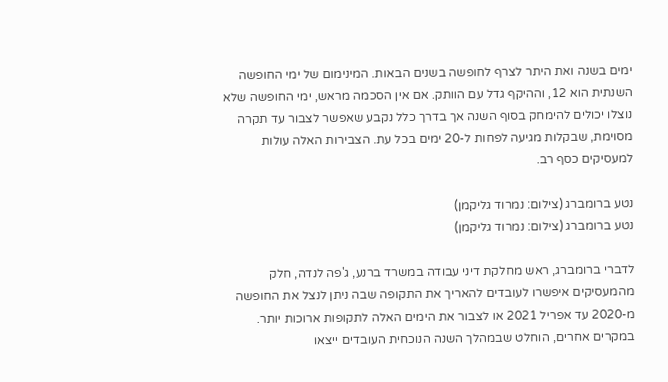ימים בשנה ואת היתר לצרף לחופשה בשנים הבאות. המינימום של ימי החופשה השנתית הוא 12, וההיקף גדל עם הוותק. אם אין הסכמה מראש, ימי החופשה שלא נוצלו יכולים להימחק בסוף השנה אך בדרך כלל נקבע שאפשר לצבור עד תקרה מסוימת, שבקלות מגיעה לפחות ל-20 ימים בכל עת. הצבירות האלה עולות למעסיקים כסף רב.

נטע ברומברג (צילום: נמרוד גליקמן)
נטע ברומברג (צילום: נמרוד גליקמן)

לדברי ברומברג, ראש מחלקת דיני עבודה במשרד ברנע, ג'פה לנדה, חלק מהמעסיקים איפשרו לעובדים להאריך את התקופה שבה ניתן לנצל את החופשה מ-2020 עד אפריל 2021 או לצבור את הימים האלה לתקופות ארוכות יותר. במקרים אחרים, הוחלט שבמהלך השנה הנוכחית העובדים ייצאו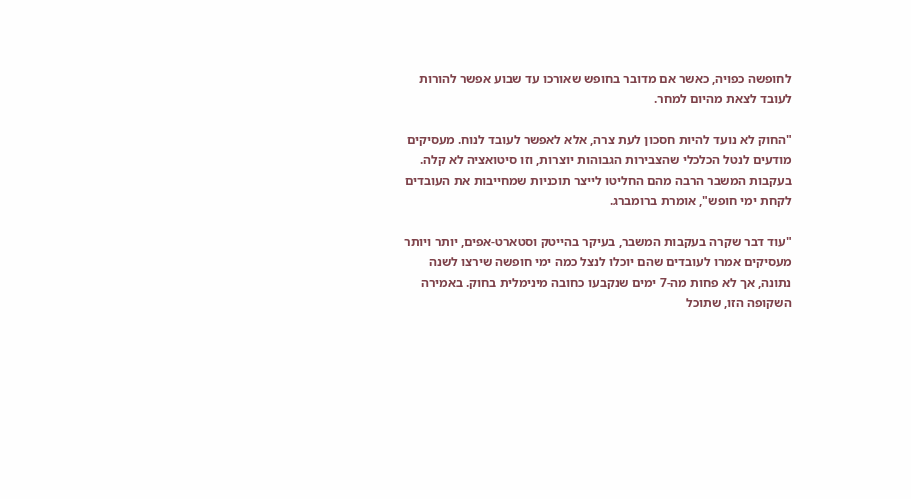לחופשה כפויה, כאשר אם מדובר בחופש שאורכו עד שבוע אפשר להורות לעובד לצאת מהיום למחר.

"החוק לא נועד להיות חסכון לעת צרה, אלא לאפשר לעובד לנוח. מעסיקים מודעים לנטל הכלכלי שהצבירות הגבוהות יוצרות, וזו סיטואציה לא קלה. בעקבות המשבר הרבה מהם החליטו לייצר תוכניות שמחייבות את העובדים לקחת ימי חופש", אומרת ברומברג.

"עוד דבר שקרה בעקבות המשבר, בעיקר בהייטק וסטארט-אפים, יותר ויותר מעסיקים אמרו לעובדים שהם יוכלו לנצל כמה ימי חופשה שירצו לשנה נתונה, אך לא פחות מה-7 ימים שנקבעו כחובה מינימלית בחוק. באמירה השקופה הזו, שתוכל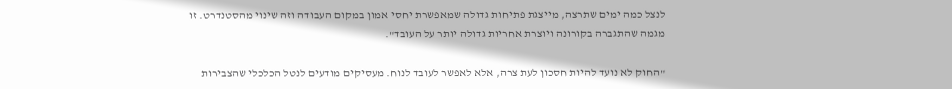לנצל כמה ימים שתרצה, מייצגת פתיחות גדולה שמאפשרת יחסי אמון במקום העבודה וזה שינוי מהסטנדרט. זו מגמה שהתגברה בקורונה ויוצרת אחריות גדולה יותר על העובד".

"החוק לא נועד להיות חסכון לעת צרה, אלא לאפשר לעובד לנוח. מעסיקים מודעים לנטל הכלכלי שהצבירות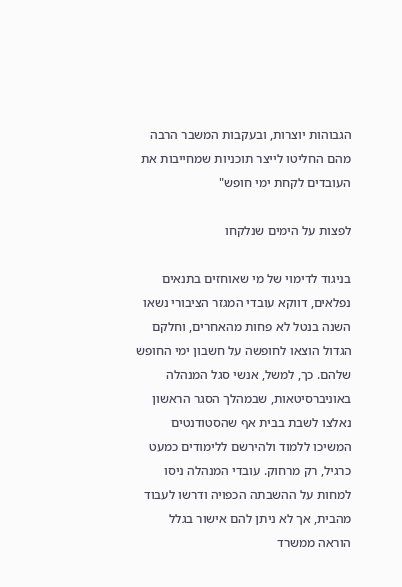הגבוהות יוצרות, ובעקבות המשבר הרבה מהם החליטו לייצר תוכניות שמחייבות את העובדים לקחת ימי חופש"

לפצות על הימים שנלקחו

בניגוד לדימוי של מי שאוחזים בתנאים נפלאים, דווקא עובדי המגזר הציבורי נשאו השנה בנטל לא פחות מהאחרים, וחלקם הגדול הוצאו לחופשה על חשבון ימי החופש שלהם. כך, למשל, אנשי סגל המנהלה באוניברסיטאות, שבמהלך הסגר הראשון נאלצו לשבת בבית אף שהסטודנטים המשיכו ללמוד ולהירשם ללימודים כמעט כרגיל, רק מרחוק. עובדי המנהלה ניסו למחות על ההשבתה הכפויה ודרשו לעבוד מהבית, אך לא ניתן להם אישור בגלל הוראה ממשרד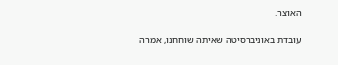האוצר.

עובדת באוניברסיטה שאיתה שוחחנו, אמרה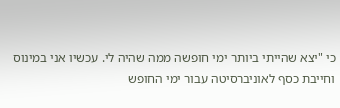כי "יצא שהייתי ביותר ימי חופשה ממה שהיה לי. עכשיו אני במינוס וחייבת כסף לאוניברסיטה עבור ימי החופש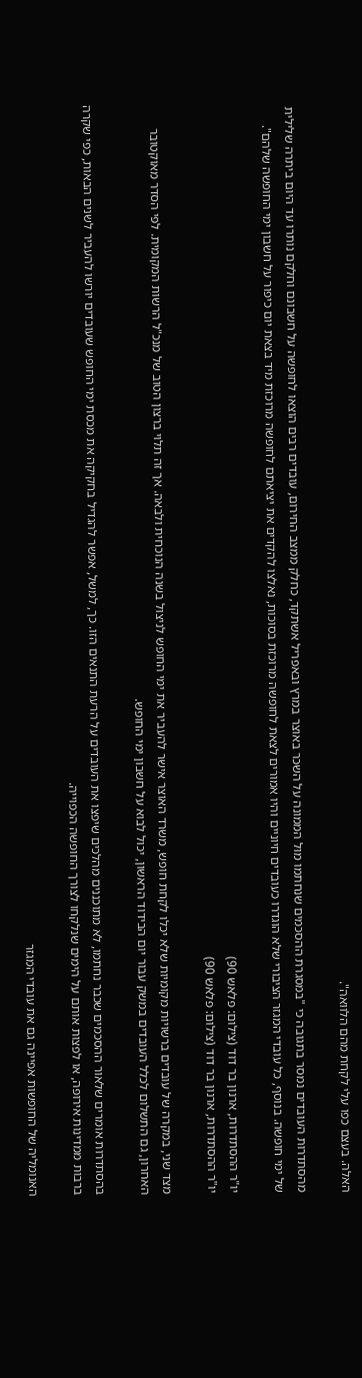האלה. בעצם כפו עלי לקחת מהם הלוואה".

מהסתדרות העובדים נמסר בתגובה כי "במסגרת ההסכמים שנחתמו מול הממונה על השכר באוצר במרץ ובאפריל אשתקד, כחלק ממצב החירום, עובדים רבים הוצאו לחופשה על חשבונם וחלקם נותרו עד היום ביתרה שלילית של ימי חופשה. בנוסף, כל עובדי המגזר הציבורי שלא הוגדרו כעובדים חיוניים והיו אמורים לצאת לחופשה מרוכזת בסוכות, נאלצו להקדים את יציאתם לחופשה מרוכזת מיד בצאת יום כיפור על חשבון ימי החופשה שלהם".

יו"ר ההסתדרות, ארנון בר דוד (צילום: פלאש 90)
יו"ר ההסתדרות, ארנון בר דוד (צילום: פלאש 90)

מצד שני, במקרה של עובדים ברשויות מקומיות שלא יכלו לקחת חופש, משרד האוצר אישר להעביר את ימי החופש לניצול בשנה הנוכחית ולבאה. אך זה תלוי ברצון הטוב של מנכ"ל הרשות המקומית. לפי הסדר מאוקטובר האחרון, גם התשלום לכלל העובדים במשק עבור יום הבידוד הראשון, יכול לבוא על חשבון ימי החופש.

בהסתדרות אומרים שלאור ההסכמים שכבר נחתמו, לא מתוכננים מהלכים שיפצו את העובדים על הרעת התנאים הזו. כך, למשל, אפשר להגדיל בחקיקה את מכסת ימי החופש שעובדים יורשו להעביר לשנים הבאות, כפי שקרה ברבות ממדינות אירופה, או לפצות אותם על הימים שנלקחו לצורך החופשה הכפוייה.

האנומליה של החופשות אפיינה גם את עובדי המגזר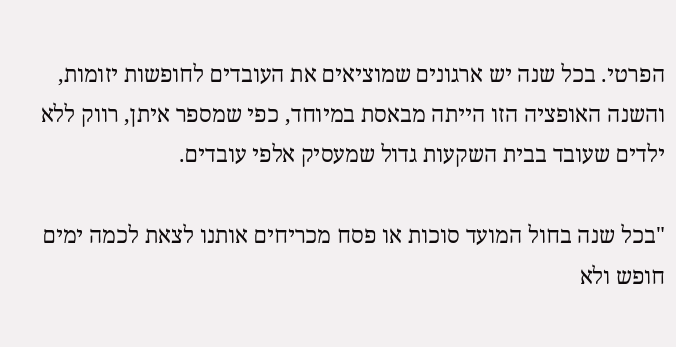הפרטי. בכל שנה יש ארגונים שמוציאים את העובדים לחופשות יזומות, והשנה האופציה הזו הייתה מבאסת במיוחד, כפי שמספר איתן, רווק ללא ילדים שעובד בבית השקעות גדול שמעסיק אלפי עובדים.

"בכל שנה בחול המועד סוכות או פסח מכריחים אותנו לצאת לכמה ימים חופש ולא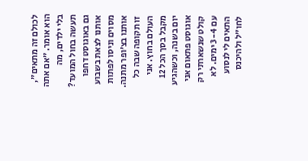לכולם זה מתאים", הוא אומר. "אם אתה בלי ילדים, מה תעשה בחול המועד? גם באוגוסט דחפו אותנו לצאת בשבוע מסוים וניסו לפתות אותנו בצ'ופר מתנה. זו תקופה שבה כל העולם בחוץ. אני מקבל בסך הכל 12 יום בשנה, וכשהגיע אוגוסט פתאום אני קולט שנשארתי רק עם 3-4 ימים. לא התאים לי לנסוע לחו"ל ולהיכנס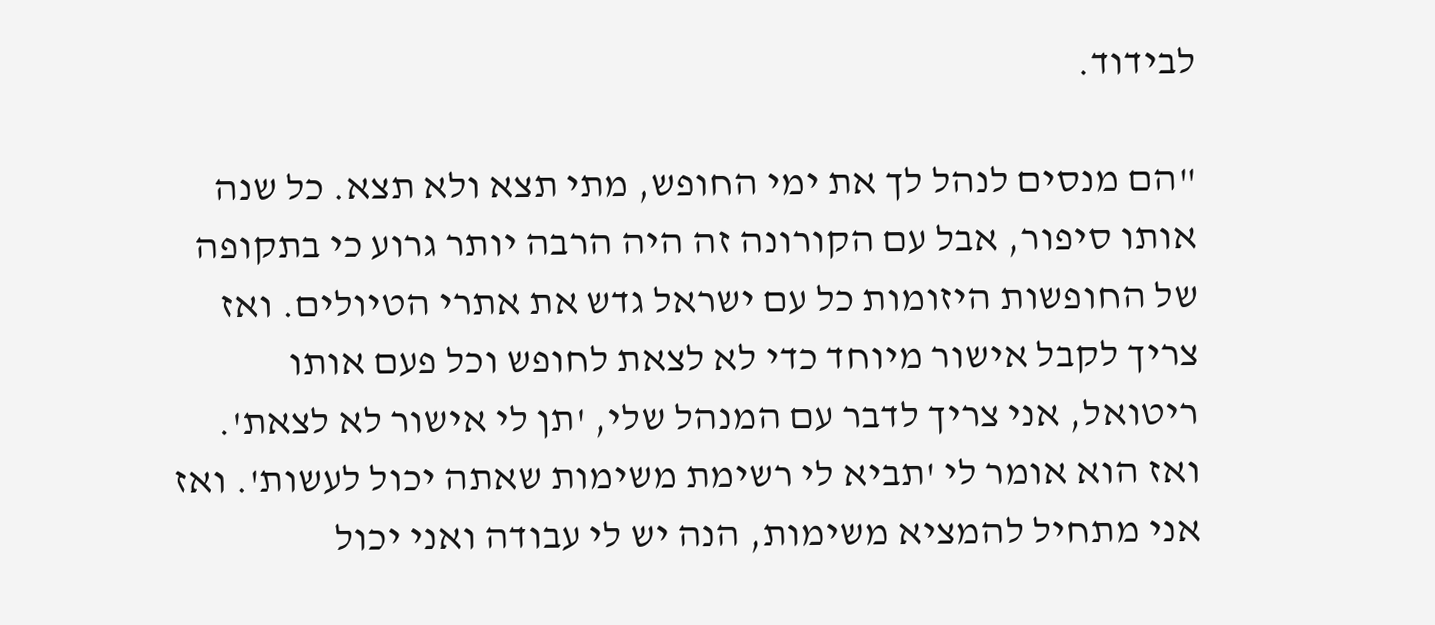לבידוד.

"הם מנסים לנהל לך את ימי החופש, מתי תצא ולא תצא. כל שנה אותו סיפור, אבל עם הקורונה זה היה הרבה יותר גרוע כי בתקופה של החופשות היזומות כל עם ישראל גדש את אתרי הטיולים. ואז צריך לקבל אישור מיוחד כדי לא לצאת לחופש וכל פעם אותו ריטואל, אני צריך לדבר עם המנהל שלי, 'תן לי אישור לא לצאת'. ואז הוא אומר לי 'תביא לי רשימת משימות שאתה יכול לעשות'. ואז אני מתחיל להמציא משימות, הנה יש לי עבודה ואני יכול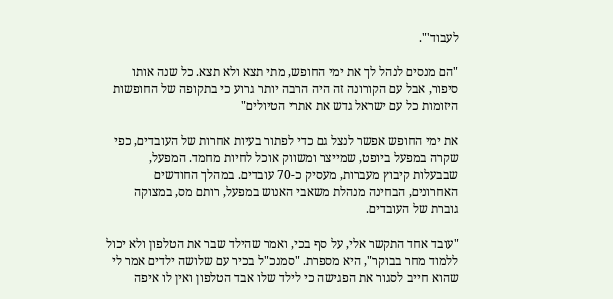לעבוד'".

"הם מנסים לנהל לך את ימי החופש, מתי תצא ולא תצא. כל שנה אותו סיפור, אבל עם הקורונה זה היה הרבה יותר גרוע כי בתקופה של החופשות היזומות כל עם ישראל גדש את אתרי הטיולים"

את ימי החופש אפשר לנצל גם כדי לפתור בעיות אחרות של העובדים, כפי שקרה במפעל ביופט, שמייצר ומשווק אוכל לחיות מחמד. המפעל, שבבעלות קיבוץ מעברות, מעסיק כ-70 עובדים. במהלך החודשים האחרונים, הבחינה מנהלת משאבי האנוש במפעל, רותם מס, במצוקה גוברת של העובדים.

"עובד אחד התקשר אלי, על סף בכי, ואמר שהילד שבר את הטלפון ולא יכול ללמוד מחר בבוקר", היא מספרת. "סמנכ"ל בכיר עם שלושה ילדים אמר לי שהוא חייב לסגור את הפגישה כי לילד שלו אבד הטלפון ואין לו איפה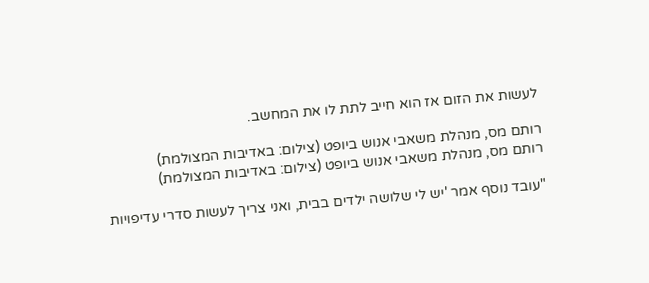לעשות את הזום אז הוא חייב לתת לו את המחשב.

רותם מס, מנהלת משאבי אנוש ביופט (צילום: באדיבות המצולמת)
רותם מס, מנהלת משאבי אנוש ביופט (צילום: באדיבות המצולמת)

"עובד נוסף אמר 'יש לי שלושה ילדים בבית, ואני צריך לעשות סדרי עדיפויות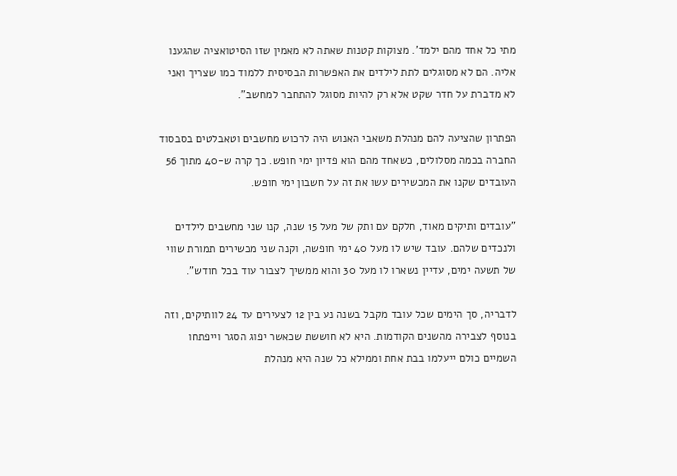מתי כל אחד מהם ילמד'. מצוקות קטנות שאתה לא מאמין שזו הסיטואציה שהגענו אליה. הם לא מסוגלים לתת לילדים את האפשרות הבסיסית ללמוד כמו שצריך ואני לא מדברת על חדר שקט אלא רק להיות מסוגל להתחבר למחשב".

הפתרון שהציעה להם מנהלת משאבי האנוש היה לרכוש מחשבים וטאבלטים בסבסוד החברה בכמה מסלולים, כשאחד מהם הוא פדיון ימי חופש. כך קרה ש-40 מתוך 56 העובדים שקנו את המכשירים עשו את זה על חשבון ימי חופש.

"עובדים ותיקים מאוד, חלקם עם ותק של מעל 15 שנה, קנו שני מחשבים לילדים ולנכדים שלהם. עובד שיש לו מעל 40 ימי חופשה, וקנה שני מכשירים תמורת שווי של תשעה ימים, עדיין נשארו לו מעל 30 והוא ממשיך לצבור עוד בכל חודש".

לדבריה, סך הימים שכל עובד מקבל בשנה נע בין 12 לצעירים עד 24 לוותיקים, וזה בנוסף לצבירה מהשנים הקודמות. היא לא חוששת שכאשר יפוג הסגר וייפתחו השמיים כולם ייעלמו בבת אחת וממילא כל שנה היא מנהלת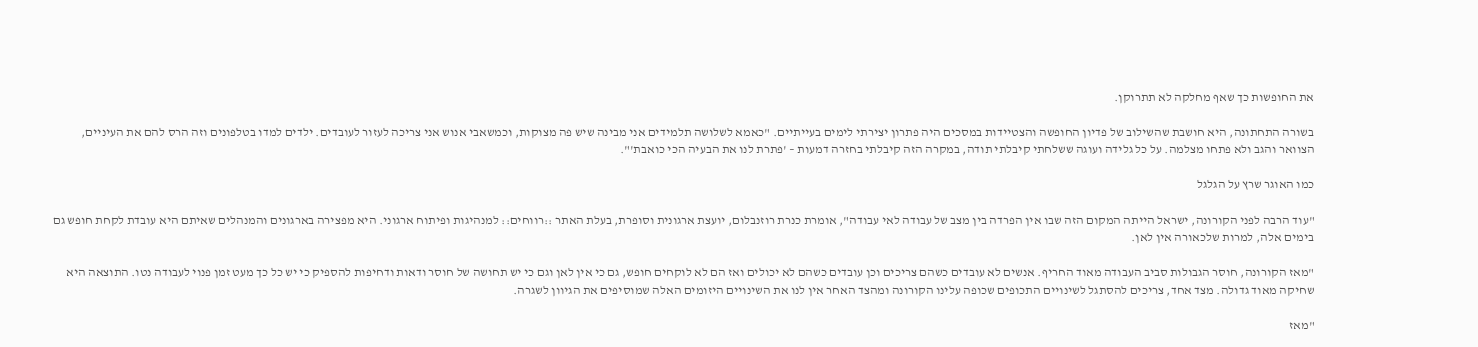את החופשות כך שאף מחלקה לא תתרוקן.

בשורה התחתונה, היא חושבת שהשילוב של פדיון החופשה והצטיידות במסכים היה פתרון יצירתי לימים בעייתיים. "כאמא לשלושה תלמידים אני מבינה שיש פה מצוקות, וכמשאבי אנוש אני צריכה לעזור לעובדים. ילדים למדו בטלפונים וזה הרס להם את העיניים, הצוואר והגב ולא פתחו מצלמה. על כל גלידה ועוגה ששלחתי קיבלתי תודה, במקרה הזה קיבלתי בחזרה דמעות – 'פתרת לנו את הבעיה הכי כואבת'".

כמו האוגר שרץ על הגלגל

"עוד הרבה לפני הקורונה, ישראל הייתה המקום הזה שבו אין הפרדה בין מצב של עבודה לאי עבודה", אומרת כנרת רוזנבלום, יועצת ארגונית וסופרת, בעלת האתר ::רווחים:: למנהיגות ופיתוח ארגוני. היא מפצירה בארגונים והמנהלים שאיתם היא עובדת לקחת חופש גם בימים אלה, למרות שלכאורה אין לאן.

"מאז הקורונה, חוסר הגבולות סביב העבודה מאוד החריף. אנשים לא עובדים כשהם צריכים וכן עובדים כשהם לא יכולים ואז הם לא לוקחים חופש, גם כי אין לאן וגם כי יש תחושה של חוסר ודאות ודחיפות להספיק כי יש כל כך מעט זמן פנוי לעבודה נטו. התוצאה היא שחיקה מאוד גדולה. מצד אחד, צריכים להסתגל לשינויים התכופים שכופה עלינו הקורונה ומהצד האחר אין לנו את השינויים היזומים האלה שמוסיפים את הגיוון לשגרה.

"מאז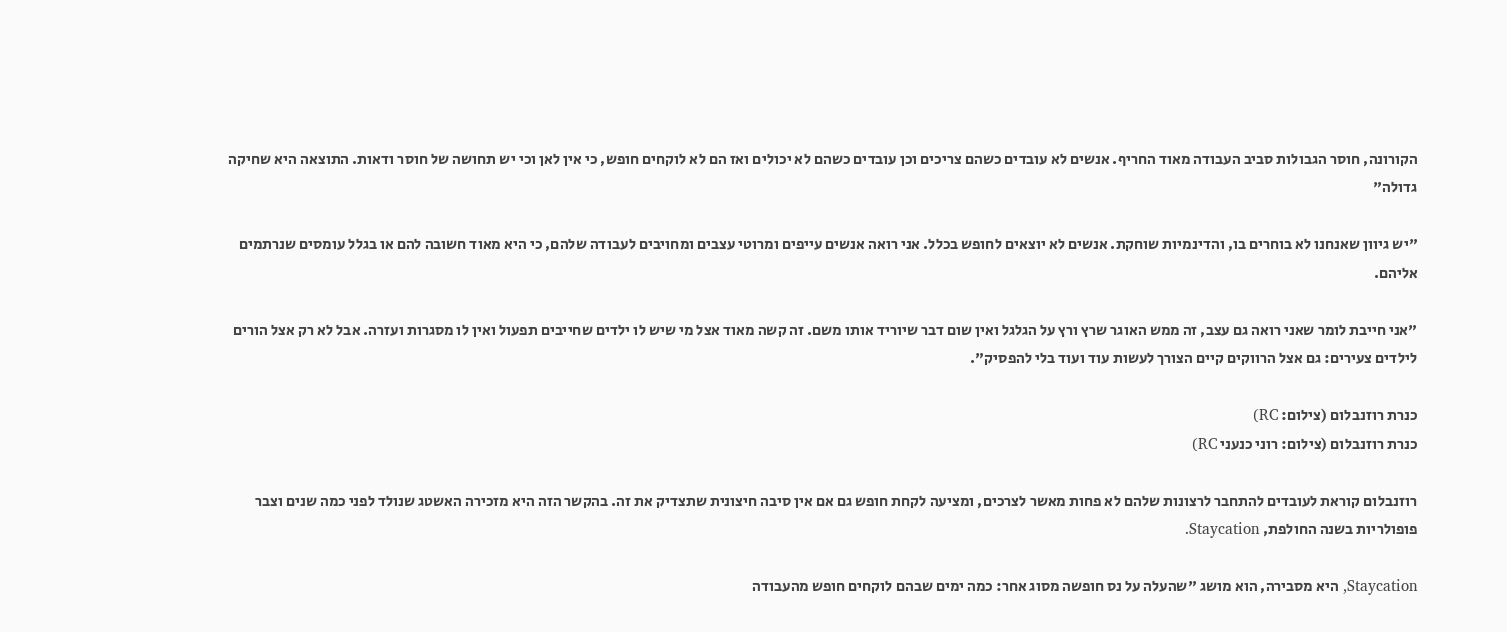הקורונה, חוסר הגבולות סביב העבודה מאוד החריף. אנשים לא עובדים כשהם צריכים וכן עובדים כשהם לא יכולים ואז הם לא לוקחים חופש, כי אין לאן וכי יש תחושה של חוסר ודאות. התוצאה היא שחיקה גדולה"

"יש גיוון שאנחנו לא בוחרים בו, והדינמיות שוחקת. אנשים לא יוצאים לחופש בכלל. אני רואה אנשים עייפים ומרוטי עצבים ומחויבים לעבודה שלהם, כי היא מאוד חשובה להם או בגלל עומסים שנרתמים אליהם.

"אני חייבת לומר שאני רואה גם עצב, זה ממש האוגר שרץ ורץ על הגלגל ואין שום דבר שיוריד אותו משם. זה קשה מאוד אצל מי שיש לו ילדים שחייבים תפעול ואין לו מסגרות ועזרה. אבל לא רק אצל הורים לילדים צעירים: גם אצל הרווקים קיים הצורך לעשות עוד ועוד בלי להפסיק".

כנרת רוזנבלום (צילום: RC)
כנרת רוזנבלום (צילום: רוני כנעני RC)

רוזנבלום קוראת לעובדים להתחבר לרצונות שלהם לא פחות מאשר לצרכים, ומציעה לקחת חופש גם אם אין סיבה חיצונית שתצדיק את זה. בהקשר הזה היא מזכירה האשטג שנולד לפני כמה שנים וצבר פופולריות בשנה החולפת, Staycation.

Staycation, היא מסבירה, הוא מושג "שהעלה על נס חופשה מסוג אחר: כמה ימים שבהם לוקחים חופש מהעבודה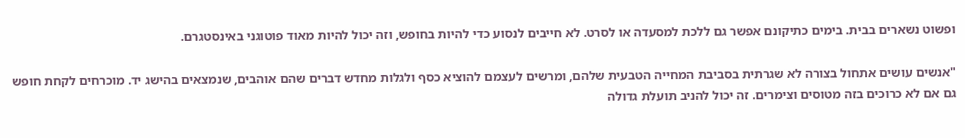ופשוט נשארים בבית. בימים כתיקונם אפשר גם ללכת למסעדה או לסרט. לא חייבים לנסוע כדי להיות בחופש, וזה יכול להיות מאוד פוטוגני באינסטגרם.

"אנשים עושים אתחול בצורה לא שגרתית בסביבת המחייה הטבעית שלהם, ומרשים לעצמם להוציא כסף ולגלות מחדש דברים שהם אוהבים, שנמצאים בהישג יד. מוכרחים לקחת חופש גם אם לא כרוכים בזה מטוסים וצימרים. זה יכול להניב תועלת גדולה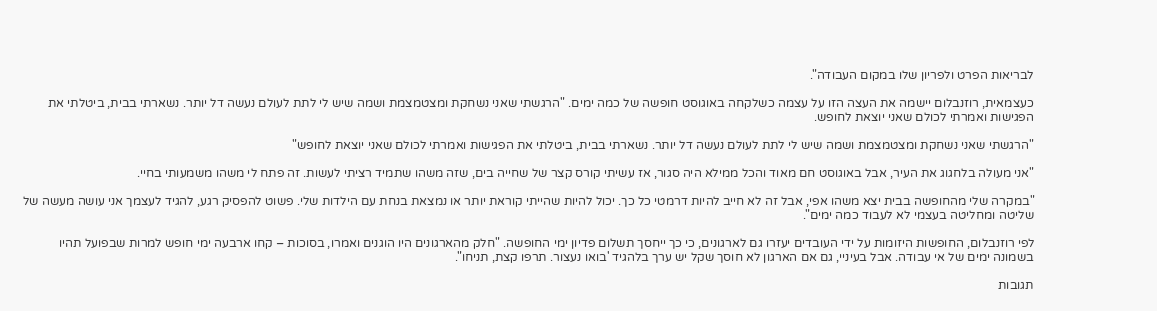לבריאות הפרט ולפריון שלו במקום העבודה".

כעצמאית, רוזנבלום יישמה את העצה הזו על עצמה כשלקחה באוגוסט חופשה של כמה ימים. "הרגשתי שאני נשחקת ומצטמצמת ושמה שיש לי לתת לעולם נעשה דל יותר. נשארתי בבית, ביטלתי את הפגישות ואמרתי לכולם שאני יוצאת לחופש.

"הרגשתי שאני נשחקת ומצטמצמת ושמה שיש לי לתת לעולם נעשה דל יותר. נשארתי בבית, ביטלתי את הפגישות ואמרתי לכולם שאני יוצאת לחופש"

"אני מעולה בלחגוג את העיר, אבל באוגוסט חם מאוד והכל ממילא היה סגור, אז עשיתי קורס קצר של שחייה בים, שזה משהו שתמיד רציתי לעשות. זה פתח לי משהו משמעותי בחיי.

"במקרה שלי מהחופשה בבית יצא משהו אפי, אבל זה לא חייב להיות דרמטי כל כך. יכול להיות שהייתי קוראת יותר או נמצאת בנחת עם הילדות שלי. פשוט להפסיק רגע, להגיד לעצמך אני עושה מעשה של שליטה ומחליטה בעצמי לא לעבוד כמה ימים".

לפי רוזנבלום, החופשות היזומות על ידי העובדים יעזרו גם לארגונים, כי כך ייחסך תשלום פדיון ימי החופשה. "חלק מהארגונים היו הוגנים ואמרו, בסוכות – קחו ארבעה ימי חופש למרות שבפועל תהיו בשמונה ימים של אי עבודה. אבל בעיניי, גם אם הארגון לא חוסך שקל יש ערך בלהגיד 'בואו נעצור. תרפו קצת, תניחו".

תגובות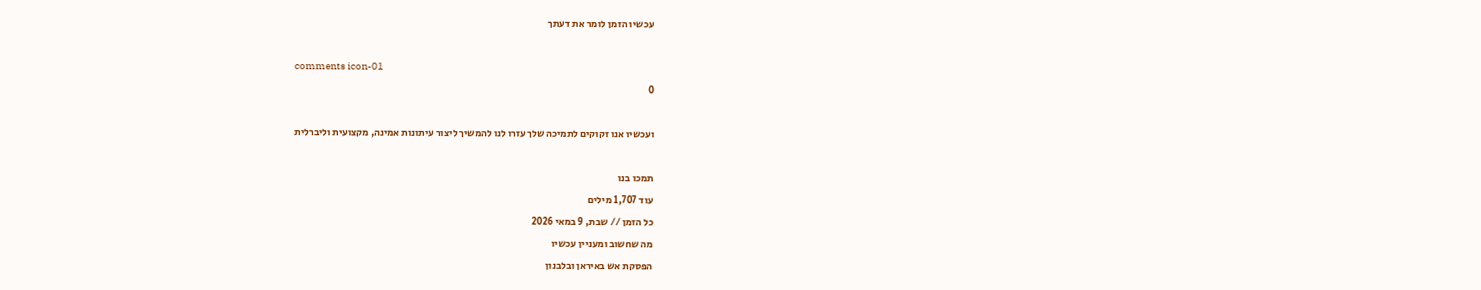עכשיו הזמן לומר את דעתך

comments icon-01
0

ועכשיו אנו זקוקים לתמיכה שלך עזרו לנו להמשיך ליצור עיתונות אמינה, מקצועית וליברלית

תמכו בנו
עוד 1,707 מילים
כל הזמן // שבת, 9 במאי 2026
מה שחשוב ומעניין עכשיו
הפסקת אש באיראן ובלבנון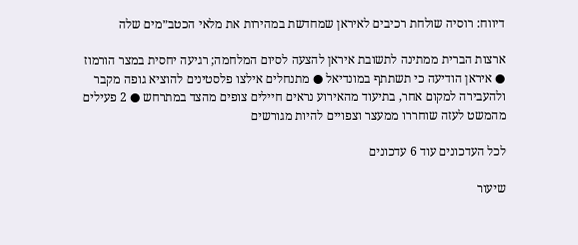דיווח: רוסיה שולחת רכיבים לאיראן שמחדשת במהירות את מלאי הכטב״מים שלה

ארצות הברית ממתינה לתשובת איראן להצעה לסיום המלחמה; רגיעה יחסית במצר הורמוז ● איראן הודיעה כי תשתתף במונדיאל ● מתנחלים אילצו פלסטינים להוציא גופה מקבר ולהעבירה למקום אחר, בתיעוד מהאירוע נראים חיילים צופים מהצד במתרחש ● 2 פעילים מהמשט לעזה שוחררו ממעצר וצפויים להיות מגורשים

לכל העדכונים עוד 6 עדכונים

שיעור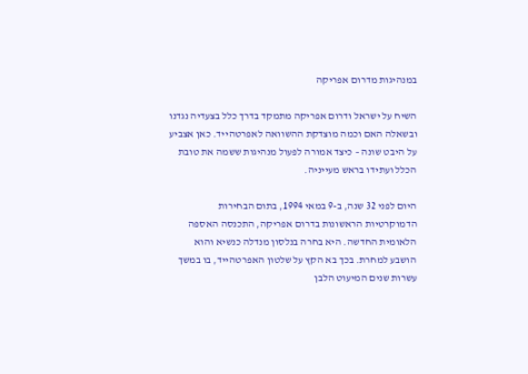במנהיגות מדרום אפריקה

השיח על ישראל ודרום אפריקה מתמקד בדרך כלל בצעדיה נגדנו ובשאלה האם וכמה מוצדקת ההשוואה לאפרטהייד. כאן אצביע על היבט שונה – כיצד אמורה לפעול מנהיגות ששמה את טובת הכלל ועתידו בראש מעייניה.

היום לפני 32 שנה, ב-9 במאי 1994, בתום הבחירות הדמוקרטיות הראשונות בדרום אפריקה, התכנסה האספה הלאומית החדשה. היא בחרה בנלסון מנדלה כנשיא והוא הושבע למחרת. בכך בא הקץ על שלטון האפרטהייד, בו במשך עשרות שנים המיעוט הלבן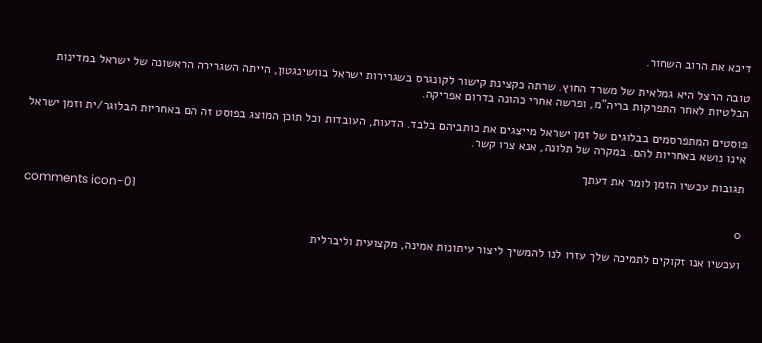דיכא את הרוב השחור.

טובה הרצל היא גמלאית של משרד החוץ. שרתה כקצינת קישור לקונגרס בשגרירות ישראל בוושינגטון, הייתה השגרירה הראשונה של ישראל במדינות הבלטיות לאחר התפרקות בריה"מ, ופרשה אחרי כהונה בדרום אפריקה.

פוסטים המתפרסמים בבלוגים של זמן ישראל מייצגים את כותביהם בלבד. הדעות, העובדות וכל תוכן המוצג בפוסט זה הם באחריות הבלוגר/ית וזמן ישראל אינו נושא באחריות להם. במקרה של תלונה, אנא צרו קשר.

תגובות עכשיו הזמן לומר את דעתך

comments icon-01
0

ועכשיו אנו זקוקים לתמיכה שלך עזרו לנו להמשיך ליצור עיתונות אמינה, מקצועית וליברלית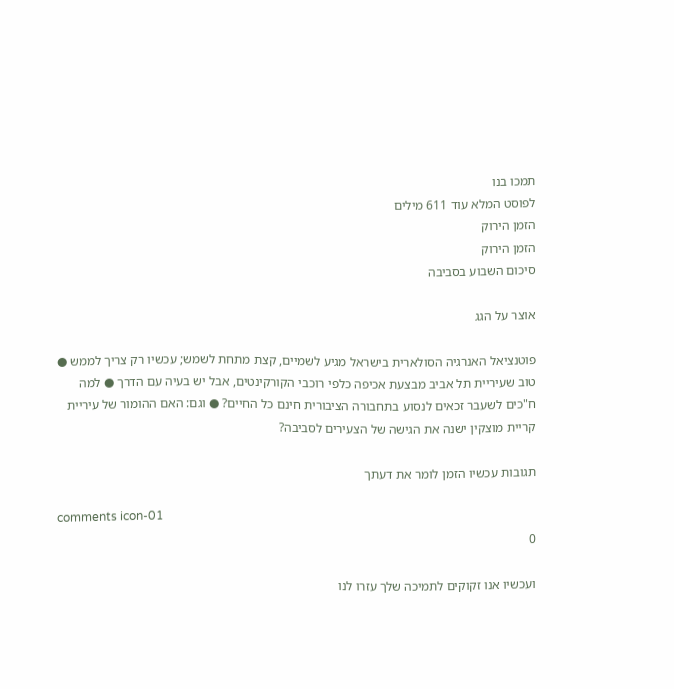תמכו בנו
לפוסט המלא עוד 611 מילים
הזמן הירוק
הזמן הירוק
סיכום השבוע בסביבה

אוצר על הגג

פוטנציאל האנרגיה הסולארית בישראל מגיע לשמיים, קצת מתחת לשמש; עכשיו רק צריך לממש ● טוב שעיריית תל אביב מבצעת אכיפה כלפי רוכבי הקורקינטים, אבל יש בעיה עם הדרך ● למה ח"כים לשעבר זכאים לנסוע בתחבורה הציבורית חינם כל החיים? ● וגם: האם ההומור של עיריית קריית מוצקין ישנה את הגישה של הצעירים לסביבה?

תגובות עכשיו הזמן לומר את דעתך

comments icon-01
0

ועכשיו אנו זקוקים לתמיכה שלך עזרו לנו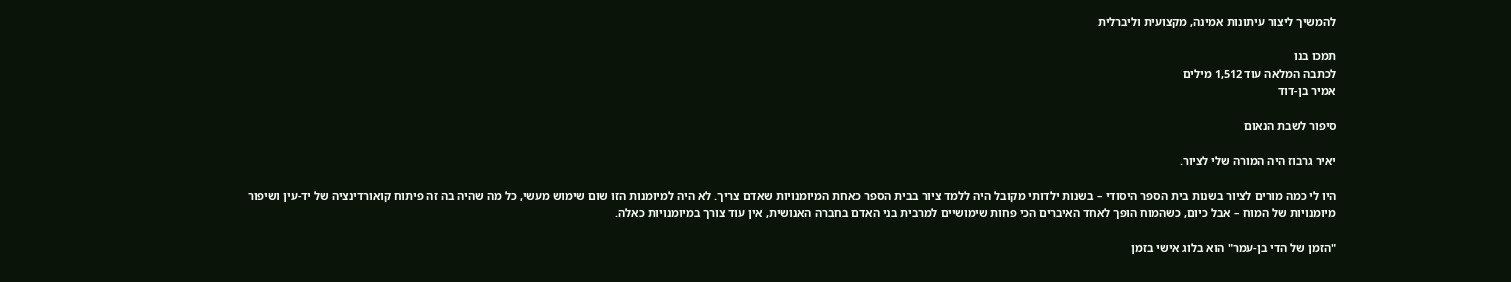להמשיך ליצור עיתונות אמינה, מקצועית וליברלית

תמכו בנו
לכתבה המלאה עוד 1,512 מילים
אמיר בן-דוד

סיפור לשבת הנאום

יאיר גרבוז היה המורה שלי לציור.

היו לי כמה מורים לציור בשנות בית הספר היסודי – בשנות ילדותי מקובל היה ללמד ציור בבית הספר כאחת המיומנויות שאדם צריך. לא היה למיומנות הזו שום שימוש מעשי, כל מה שהיה בה זה פיתוח קואורדינציה של יד-עין ושיפור מיומנויות של המוח – אבל כיום, כשהמוח הופך לאחד האיברים הכי פחות שימושיים למרבית בני האדם בחברה האנושית, אין עוד צורך במיומנויות כאלה.

"הזמן של הדי בן-עמר" הוא בלוג אישי בזמן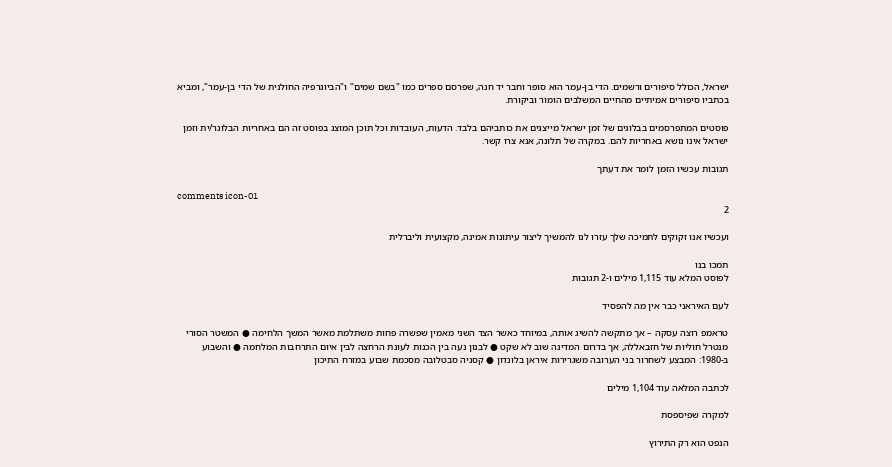ישראל, הכולל סיפורים ורשמים. הדי בן-עמר הוא סופר וחבר יד חנה, שפרסם ספרים כמו "בשם שמים" ו"הביוגרפיה החולנית של הדי בן-עמר", ומביא בכתביו סיפורים אמיתיים מהחיים המשלבים הומור וביקורת.

פוסטים המתפרסמים בבלוגים של זמן ישראל מייצגים את כותביהם בלבד. הדעות, העובדות וכל תוכן המוצג בפוסט זה הם באחריות הבלוגר/ית וזמן ישראל אינו נושא באחריות להם. במקרה של תלונה, אנא צרו קשר.

תגובות עכשיו הזמן לומר את דעתך

comments icon-01
2

ועכשיו אנו זקוקים לתמיכה שלך עזרו לנו להמשיך ליצור עיתונות אמינה, מקצועית וליברלית

תמכו בנו
לפוסט המלא עוד 1,115 מילים ו-2 תגובות

לעם האיראני כבר אין מה להפסיד

טראמפ רוצה עסקה – אך מתקשה להשיג אותה, במיוחד כאשר הצד השני מאמין שפשרה פחות משתלמת מאשר המשך הלחימה ● המשטר הסורי מנטרל חוליות של חזבאללה, אך בדרום המדינה שוב לא שקט ● לבנון נעה בין הכנות לעונת הרחצה לבין איום התרחבות המלחמה ● והשבוע ב-1980: המבצע לשחרור בני הערובה משגרירות איראן בלונדון ● קסניה סבטלובה מסכמת שבוע במזרח התיכון

לכתבה המלאה עוד 1,104 מילים

למקרה שפיספסת

הנפט הוא רק התירוץ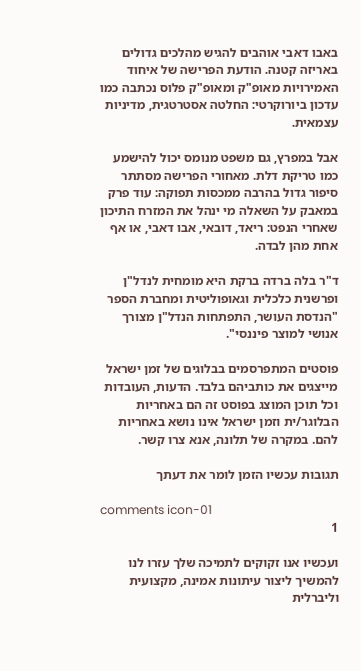באבו דאבי אוהבים להגיש מהלכים גדולים באריזה קטנה. הודעת הפרישה של איחוד האמירויות מאופ"ק ומאופ"ק פלוס נכתבה כמו עדכון ביורוקרטי: החלטה אסטרטגית, מדיניות עצמאית.

אבל במפרץ, גם משפט מנומס יכול להישמע כמו טריקת דלת. מאחורי הפרישה מסתתר סיפור גדול בהרבה ממכסות תפוקה: עוד פרק במאבק על השאלה מי ינהל את המזרח התיכון שאחרי הנפט: ריאד, דובאי, אבו דאבי, או אף אחת מהן לבדה.

ד"ר בלה ברדה ברקת היא מומחית לנדל"ן ופרשנית כלכלית וגאופוליטית ומחברת הספר "הנדסת העושר, התפתחות הנדל"ן מצורך אנושי למוצר פיננסי".

פוסטים המתפרסמים בבלוגים של זמן ישראל מייצגים את כותביהם בלבד. הדעות, העובדות וכל תוכן המוצג בפוסט זה הם באחריות הבלוגר/ית וזמן ישראל אינו נושא באחריות להם. במקרה של תלונה, אנא צרו קשר.

תגובות עכשיו הזמן לומר את דעתך

comments icon-01
1

ועכשיו אנו זקוקים לתמיכה שלך עזרו לנו להמשיך ליצור עיתונות אמינה, מקצועית וליברלית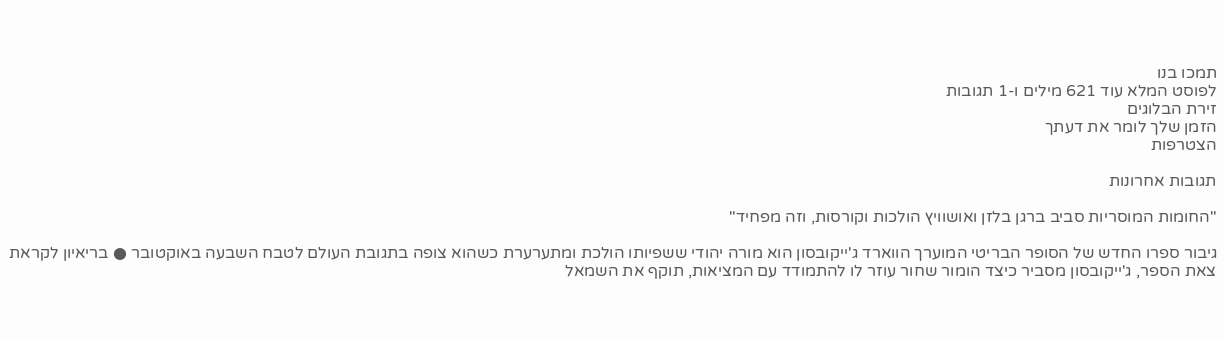תמכו בנו
לפוסט המלא עוד 621 מילים ו-1 תגובות
זירת הבלוגים
הזמן שלך לומר את דעתך
הצטרפות

תגובות אחרונות

"החומות המוסריות סביב ברגן בלזן ואושוויץ הולכות וקורסות, וזה מפחיד"

גיבור ספרו החדש של הסופר הבריטי המוערך הווארד ג'ייקובסון הוא מורה יהודי ששפיותו הולכת ומתערערת כשהוא צופה בתגובת העולם לטבח השבעה באוקטובר ● בריאיון לקראת צאת הספר, ג'ייקובסון מסביר כיצד הומור שחור עוזר לו להתמודד עם המציאות, תוקף את השמאל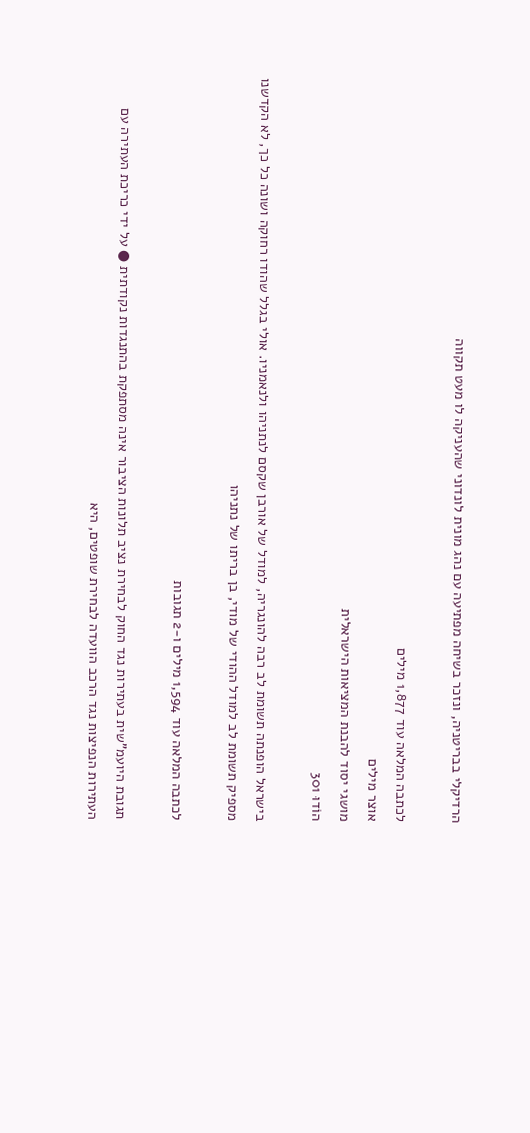הרדיקלי בבריטניה, ונזכר בשיחה מפתיעה עם נהג מונית לונדוני שהעניקה לו מעט תקווה

לכתבה המלאה עוד 1,877 מילים
אוצר מילים
מושגי יסוד להבנת המציאות הישראלית
הוֹדוּ 301

בישראל הופנתה תשומת לב רבה להונגריה, למודל של אורבן שקסם לנתניהו ולנאמניו. אולי בגלל שהודו רחוקה ושונה כל כך, לא הקדשנו מספיק תשומת לב למודל ההודי של מודי, בן בריתו של נתניהו

לכתבה המלאה עוד 1,594 מילים ו-2 תגובות

תגובת היועמ"שית בעתירות נגד החוק לבחירת נציב תלונות הציבור אינה מסתפקת בהתנגדות נקודתית ● על ידי כריכת העתירה עם העתירות הנפיצות נגד הרכב הוועדה לבחירת שופטים, היא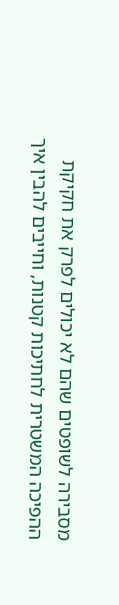מסבירה לשופטים שהם לא יכולים לפרק את חקיקת ההפיכה המשטרית לחתיכות קטנות, וחייבים להבין איך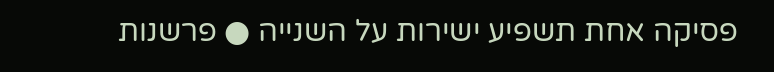פסיקה אחת תשפיע ישירות על השנייה ● פרשנות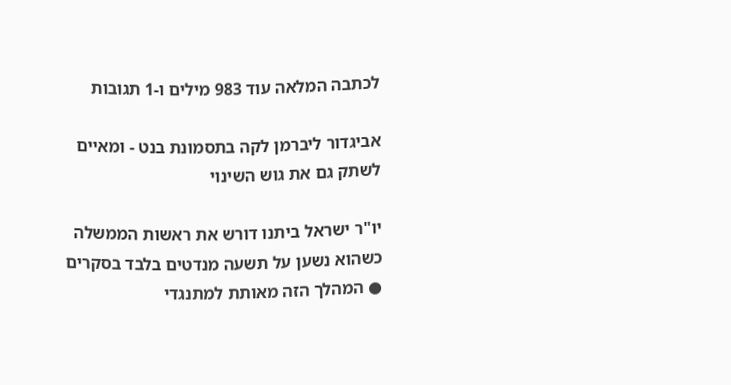לכתבה המלאה עוד 983 מילים ו-1 תגובות

אביגדור ליברמן לקה בתסמונת בנט - ומאיים לשתק גם את גוש השינוי

יו"ר ישראל ביתנו דורש את ראשות הממשלה כשהוא נשען על תשעה מנדטים בלבד בסקרים ● המהלך הזה מאותת למתנגדי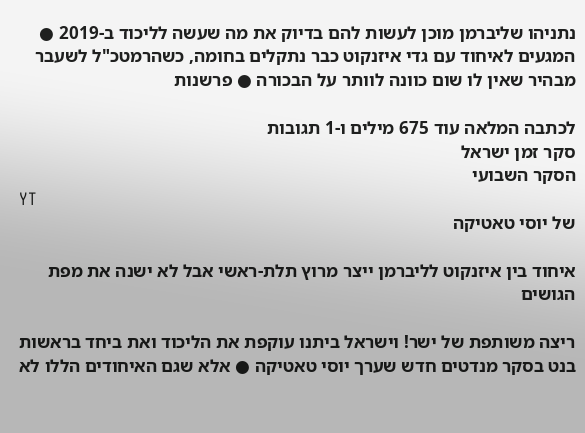נתניהו שליברמן מוכן לעשות להם בדיוק את מה שעשה לליכוד ב-2019 ● המגעים לאיחוד עם גדי איזנקוט כבר נתקלים בחומה, כשהרמטכ"ל לשעבר מבהיר שאין לו שום כוונה לוותר על הבכורה ● פרשנות

לכתבה המלאה עוד 675 מילים ו-1 תגובות
סקר זמן ישראל
הסקר השבועי
YT
של יוסי טאטיקה

איחוד בין איזנקוט לליברמן ייצר מרוץ תלת-ראשי אבל לא ישנה את מפת הגושים

ריצה משותפת של ישר! וישראל ביתנו עוקפת את הליכוד ואת ביחד בראשות בנט בסקר מנדטים חדש שערך יוסי טאטיקה ● אלא שגם האיחודים הללו לא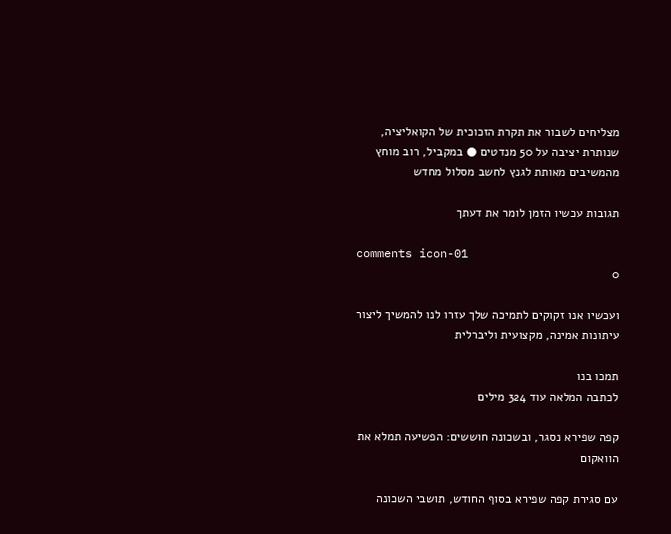מצליחים לשבור את תקרת הזכוכית של הקואליציה, שנותרת יציבה על 50 מנדטים ● במקביל, רוב מוחץ מהמשיבים מאותת לגנץ לחשב מסלול מחדש

תגובות עכשיו הזמן לומר את דעתך

comments icon-01
0

ועכשיו אנו זקוקים לתמיכה שלך עזרו לנו להמשיך ליצור עיתונות אמינה, מקצועית וליברלית

תמכו בנו
לכתבה המלאה עוד 324 מילים

קפה שפירא נסגר, ובשכונה חוששים: הפשיעה תמלא את הוואקום

עם סגירת קפה שפירא בסוף החודש, תושבי השכונה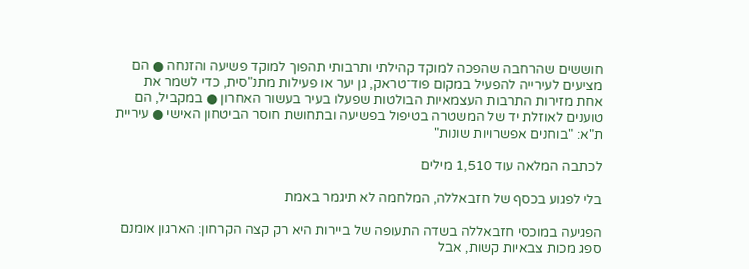חוששים שהרחבה שהפכה למוקד קהילתי ותרבותי תהפוך למוקד פשיעה והזנחה ● הם מציעים לעירייה להפעיל במקום פוד־טראק, גן יער או פעילות מתנ"סית, כדי לשמר את אחת מזירות התרבות העצמאיות הבולטות שפעלו בעיר בעשור האחרון ● במקביל, הם טוענים לאוזלת יד של המשטרה בטיפול בפשיעה ובתחושת חוסר הביטחון האישי ● עיריית ת"א: "בוחנים אפשרויות שונות"

לכתבה המלאה עוד 1,510 מילים

בלי לפגוע בכסף של חזבאללה, המלחמה לא תיגמר באמת

הפגיעה במוכסי חזבאללה בשדה התעופה של ביירות היא רק קצה הקרחון: הארגון אומנם ספג מכות צבאיות קשות, אבל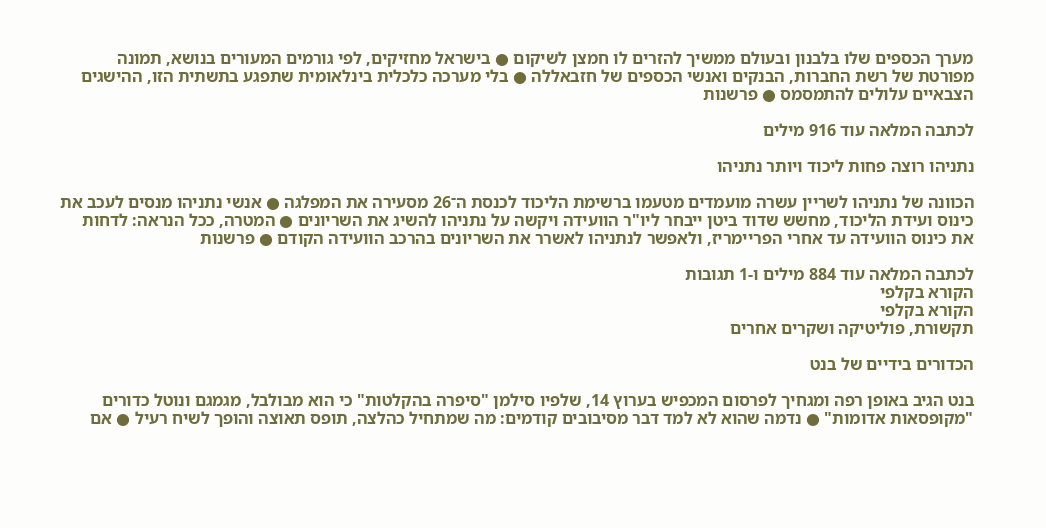מערך הכספים שלו בלבנון ובעולם ממשיך להזרים לו חמצן לשיקום ● בישראל מחזיקים, לפי גורמים המעורים בנושא, תמונה מפורטת של רשת החברות, הבנקים ואנשי הכספים של חזבאללה ● בלי מערכה כלכלית בינלאומית שתפגע בתשתית הזו, ההישגים הצבאיים עלולים להתמסמס ● פרשנות

לכתבה המלאה עוד 916 מילים

נתניהו רוצה פחות ליכוד ויותר נתניהו

הכוונה של נתניהו לשריין עשרה מועמדים מטעמו ברשימת הליכוד לכנסת ה־26 מסעירה את המפלגה ● אנשי נתניהו מנסים לעכב את כינוס ועידת הליכוד, מחשש שדוד ביטן ייבחר ליו"ר הוועידה ויקשה על נתניהו להשיג את השריונים ● המטרה, ככל הנראה: לדחות את כינוס הוועידה עד אחרי הפריימריז, ולאפשר לנתניהו לאשרר את השריונים בהרכב הוועידה הקודם ● פרשנות

לכתבה המלאה עוד 884 מילים ו-1 תגובות
הקורא בקלפי
הקורא בקלפי
תקשורת, פוליטיקה ושקרים אחרים

הכדורים בידיים של בנט

בנט הגיב באופן רפה ומגחיך לפרסום המכפיש בערוץ 14, שלפיו סילמן "סיפרה בהקלטות" כי הוא מבולבל, מגמגם ונוטל כדורים "מקופסאות אדומות" ● נדמה שהוא לא למד דבר מסיבובים קודמים: מה שמתחיל כהלצה, תופס תאוצה והופך לשיח רעיל ● אם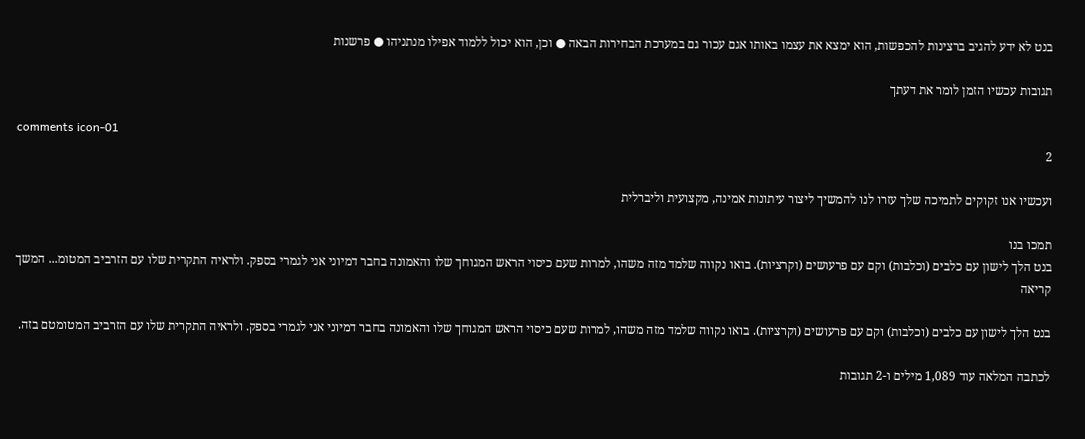בנט לא ידע להגיב ברצינות להכפשות, הוא ימצא את עצמו באותו אגם עכור גם במערכת הבחירות הבאה ● וכן, הוא יכול ללמוד אפילו מנתניהו ● פרשנות

תגובות עכשיו הזמן לומר את דעתך

comments icon-01
2

ועכשיו אנו זקוקים לתמיכה שלך עזרו לנו להמשיך ליצור עיתונות אמינה, מקצועית וליברלית

תמכו בנו
בנט הלך לישון עם כלבים (וכלבות) וקם עם פרעושים (וקרציות). בואו נקווה שלמד מזה משהו, למרות שעם כיסוי הראש המגוחך שלו והאמונה בחבר דמיוני אני לגמרי בספק. ולראיה התקרית שלו עם הזרביב המטומ... המשך קריאה

בנט הלך לישון עם כלבים (וכלבות) וקם עם פרעושים (וקרציות). בואו נקווה שלמד מזה משהו, למרות שעם כיסוי הראש המגוחך שלו והאמונה בחבר דמיוני אני לגמרי בספק. ולראיה התקרית שלו עם הזרביב המטומטם בזה.

לכתבה המלאה עוד 1,089 מילים ו-2 תגובות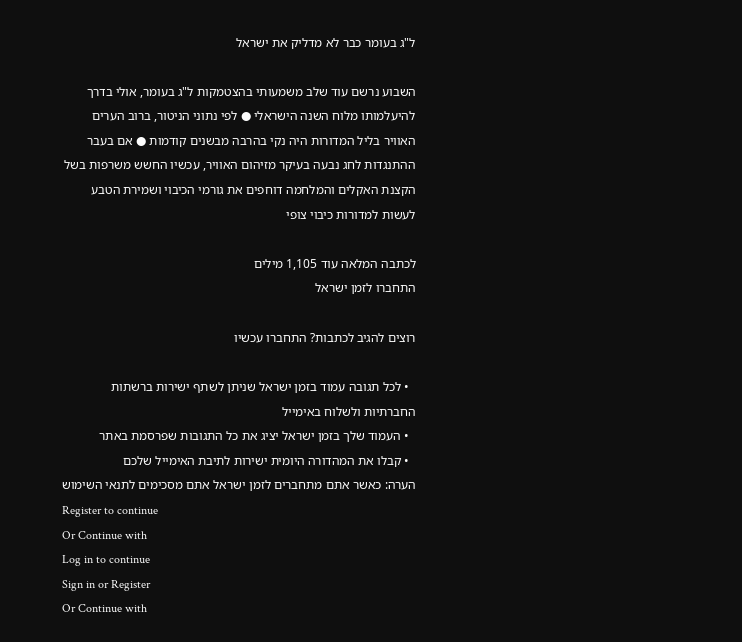ל"ג בעומר כבר לא מדליק את ישראל

השבוע נרשם עוד שלב משמעותי בהצטמקות ל"ג בעומר, אולי בדרך להיעלמותו מלוח השנה הישראלי ● לפי נתוני הניטור, ברוב הערים האוויר בליל המדורות היה נקי בהרבה מבשנים קודמות ● אם בעבר ההתנגדות לחג נבעה בעיקר מזיהום האוויר, עכשיו החשש משרפות בשל הקצנת האקלים והמלחמה דוחפים את גורמי הכיבוי ושמירת הטבע לעשות למדורות כיבוי צופי

לכתבה המלאה עוד 1,105 מילים
התחברו לזמן ישראל

רוצים להגיב לכתבות? התחברו עכשיו

  • לכל תגובה עמוד בזמן ישראל שניתן לשתף ישירות ברשתות החברתיות ולשלוח באימייל
  • העמוד שלך בזמן ישראל יציג את כל התגובות שפרסמת באתר
  • קבלו את המהדורה היומית ישירות לתיבת האימייל שלכם
הערה: כאשר אתם מתחברים לזמן ישראל אתם מסכימים לתנאי השימוש
Register to continue
Or Continue with
Log in to continue
Sign in or Register
Or Continue with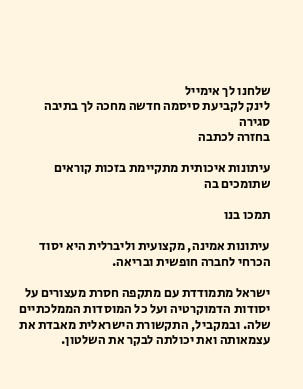שלחנו לך אימייל
לינק לקביעת סיסמה חדשה מחכה לך בתיבה
סגירה
בחזרה לכתבה

עיתונות איכותית מתקיימת בזכות קוראים שתומכים בה

תמכו בנו

עיתונות אמינה, מקצועית וליברלית היא יסוד הכרחי לחברה חופשית ובריאה.

ישראל מתמודדת עם מתקפה חסרת מעצורים על יסודות הדמוקרטיה ועל כל המוסדות הממלכתיים שלה. ובמקביל, התקשורת הישראלית מאבדת את עצמאותה ואת יכולתה לבקר את השלטון.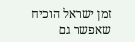זמן ישראל הוכיח שאפשר גם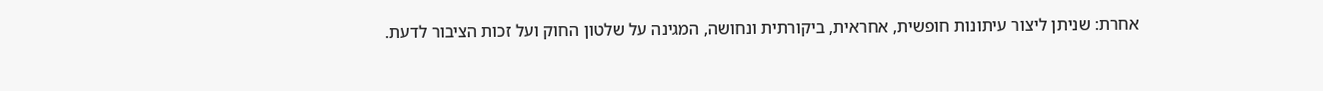אחרת: שניתן ליצור עיתונות חופשית, אחראית, ביקורתית ונחושה, המגינה על שלטון החוק ועל זכות הציבור לדעת.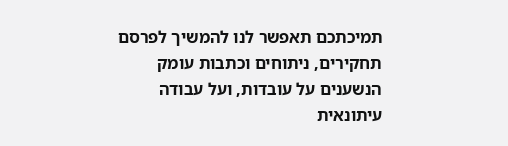תמיכתכם תאפשר לנו להמשיך לפרסם תחקירים, ניתוחים וכתבות עומק הנשענים על עובדות, ועל עבודה עיתונאית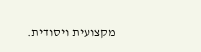מקצועית ויסודית.